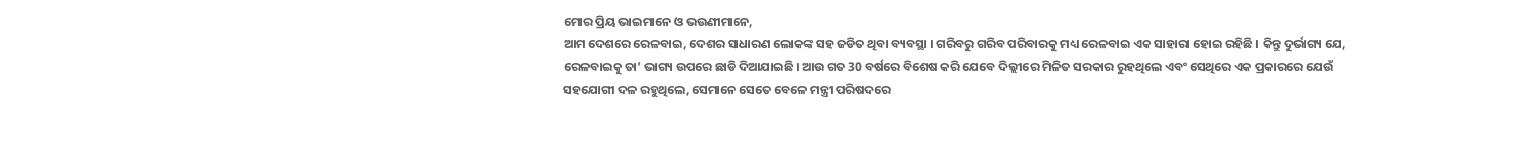ମୋର ପ୍ରିୟ ଭାଇମାନେ ଓ ଭଉଣୀମାନେ,
ଆମ ଦେଶରେ ରେଳବାଇ, ଦେଶର ସାଧାରଣ ଲୋକଙ୍କ ସହ ଜଡିତ ଥିବା ବ୍ୟବସ୍ଥା । ଗରିବରୁ ଗରିବ ପରିବାରକୁ ମଧ୍ୟ ରେଳବାଇ ଏକ ସାହାରା ହୋଇ ରହିଛି । କିନ୍ତୁ ଦୁର୍ଭାଗ୍ୟ ଯେ, ରେଳବାଇକୁ ତା’ ଭାଗ୍ୟ ଉପରେ ଛାଡି ଦିଆଯାଇଛି । ଆଉ ଗତ 30 ବର୍ଷରେ ବିଶେଷ କରି ଯେବେ ଦିଲ୍ଲୀରେ ମିଳିତ ସରକାର ରୁହଥିଲେ ଏବଂ ସେଥିରେ ଏକ ପ୍ରକାରରେ ଯେଉଁ ସହଯୋଗୀ ଦଳ ରହୁଥିଲେ, ସେମାନେ ସେତେ ବେଳେ ମନ୍ତ୍ରୀ ପରିଷଦରେ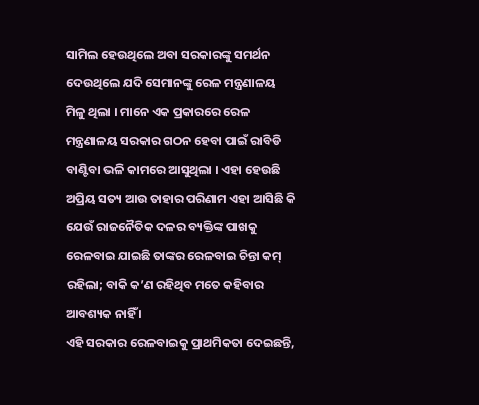ସାମିଲ ହେଉଥିଲେ ଅବା ସରକାରଙ୍କୁ ସମର୍ଥନ ଦେଉଥିଲେ ଯଦି ସେମାନଙ୍କୁ ରେଳ ମନ୍ତ୍ରଣାଳୟ ମିଳୁ ଥିଲା । ମାନେ ଏକ ପ୍ରକାରରେ ରେଳ ମନ୍ତ୍ରଣାଳୟ ସରକାର ଗଠନ ହେବା ପାଇଁ ରାବିଡି ବାଣ୍ଟିବା ଭଳି କାମରେ ଆସୁଥିଲା । ଏହା ହେଉଛି ଅପ୍ରିୟ ସତ୍ୟ ଆଉ ତାହାର ପରିଣାମ ଏହା ଆସିଛି କି ଯେଉଁ ରାଜନୈତିକ ଦଳର ବ୍ୟକ୍ତିଙ୍କ ପାଖକୁ ରେଳବାଇ ଯାଇଛି ତାଙ୍କର ରେଳବାଇ ଚିନ୍ତା କମ୍ ରହିଲା; ବାକି କ’ଣ ରହିଥିବ ମତେ କହିବାର ଆବଶ୍ୟକ ନାହିଁ ।
ଏହି ସରକାର ରେଳବାଇକୁ ପ୍ରାଥମିକତା ଦେଇଛନ୍ତି,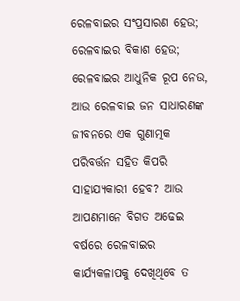ରେଳବାଇର ସଂପ୍ରସାରଣ ହେଉ; ରେଳବାଇର ବିକାଶ ହେଉ; ରେଳବାଇର ଆଧୁନିକ ରୂପ ନେଉ, ଆଉ ରେଳବାଇ ଜନ ସାଧାରଣଙ୍କ ଜୀବନରେ ଏକ ଗୁଣାତ୍ମକ ପରିବର୍ତ୍ତନ ସହିତ କିପରି ସାହାଯ୍ୟକାରୀ ହେବ? ଆଉ ଆପଣମାନେ ବିଗତ ଅଢେଇ ବର୍ଷରେ ରେଳବାଇର କାର୍ଯ୍ୟକଳାପକୁ ଦେଖିଥିବେ ତ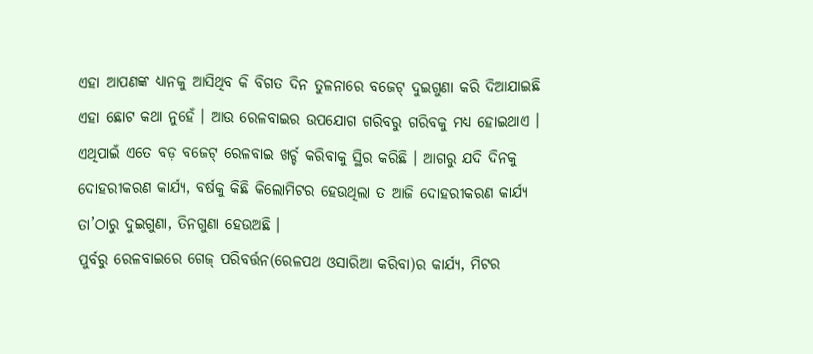ଏହା ଆପଣଙ୍କ ଧ୍ୟାନକୁ ଆସିଥିବ କି ବିଗତ ଦିନ ତୁଳନାରେ ବଜେଟ୍ ଦୁଇଗୁଣା କରି ଦିଆଯାଇଛି ଏହା ଛୋଟ କଥା ନୁହେଁ । ଆଉ ରେଳବାଇର ଉପଯୋଗ ଗରିବରୁ ଗରିବକୁ ମଧ୍ୟ ହୋଇଥାଏ । ଏଥିପାଇଁ ଏତେ ବଡ଼ ବଜେଟ୍ ରେଳବାଇ ଖର୍ଚ୍ଚ କରିବାକୁ ସ୍ଥିର କରିଛି । ଆଗରୁ ଯଦି ଦିନକୁ ଦୋହରୀକରଣ କାର୍ଯ୍ୟ, ବର୍ଷକୁ କିଛି କିଲୋମିଟର ହେଉଥିଲା ତ ଆଜି ଦୋହରୀକରଣ କାର୍ଯ୍ୟ ତା’ଠାରୁ ଦୁଇଗୁଣା, ତିନଗୁଣା ହେଉଅଛି ।
ପୁର୍ବରୁ ରେଳବାଇରେ ଗେଜ୍ ପରିବର୍ତ୍ତନ(ରେଳପଥ ଓସାରିଆ କରିବା)ର କାର୍ଯ୍ୟ, ମିଟର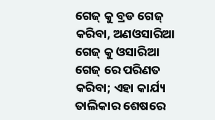ଗେଜ୍ କୁ ବ୍ରଡ ଗେଜ୍ କରିବା, ଅଣଓସାରିଆ ଗେଜ୍ କୁ ଓସାରିଆ ଗେଜ୍ ରେ ପରିଣତ କରିବା; ଏହା କାର୍ଯ୍ୟ ତାଲିକାର ଶେଷରେ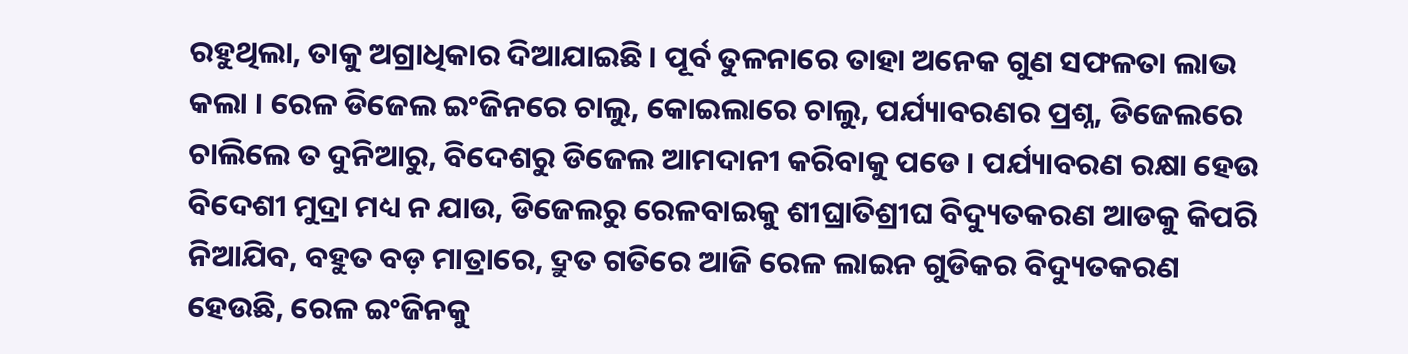ରହୁଥିଲା, ତାକୁ ଅଗ୍ରାଧିକାର ଦିଆଯାଇଛି । ପୂର୍ବ ତୁଳନାରେ ତାହା ଅନେକ ଗୁଣ ସଫଳତା ଲାଭ କଲା । ରେଳ ଡିଜେଲ ଇଂଜିନରେ ଚାଲୁ, କୋଇଲାରେ ଚାଲୁ, ପର୍ଯ୍ୟାବରଣର ପ୍ରଶ୍ନ, ଡିଜେଲରେ ଚାଲିଲେ ତ ଦୁନିଆରୁ, ବିଦେଶରୁ ଡିଜେଲ ଆମଦାନୀ କରିବାକୁ ପଡେ । ପର୍ଯ୍ୟାବରଣ ରକ୍ଷା ହେଉ ବିଦେଶୀ ମୁଦ୍ରା ମଧ୍ୟ ନ ଯାଉ, ଡିଜେଲରୁ ରେଳବାଇକୁ ଶୀଘ୍ରାତିଶ୍ରୀଘ ବିଦ୍ୟୁତକରଣ ଆଡକୁ କିପରି ନିଆଯିବ, ବହୁତ ବଡ଼ ମାତ୍ରାରେ, ଦ୍ରୁତ ଗତିରେ ଆଜି ରେଳ ଲାଇନ ଗୁଡିକର ବିଦ୍ୟୁତକରଣ ହେଉଛି, ରେଳ ଇଂଜିନକୁ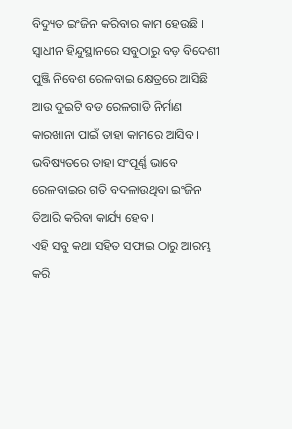ବିଦ୍ୟୁତ ଇଂଜିନ କରିବାର କାମ ହେଉଛି । ସ୍ୱାଧୀନ ହିନ୍ଦୁସ୍ଥାନରେ ସବୁଠାରୁ ବଡ଼ ବିଦେଶୀ ପୁଞ୍ଜି ନିବେଶ ରେଳବାଇ କ୍ଷେତ୍ରରେ ଆସିଛି ଆଉ ଦୁଇଟି ବଡ ରେଳଗାଡି ନିର୍ମାଣ କାରଖାନା ପାଇଁ ତାହା କାମରେ ଆସିବ । ଭବିଷ୍ୟତରେ ତାହା ସଂପୂର୍ଣ୍ଣ ଭାବେ ରେଳବାଇର ଗତି ବଦଳାଉଥିବା ଇଂଜିନ ତିଆରି କରିବା କାର୍ଯ୍ୟ ହେବ ।
ଏହି ସବୁ କଥା ସହିତ ସଫାଇ ଠାରୁ ଆରମ୍ଭ କରି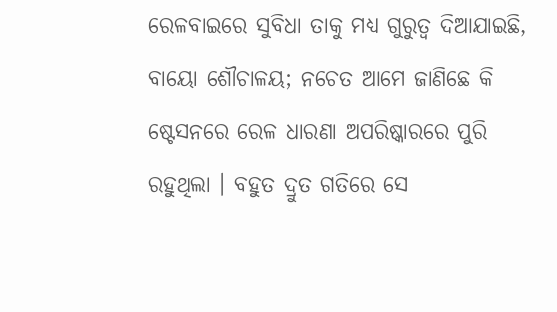ରେଳବାଇରେ ସୁବିଧା ତାକୁ ମଧ୍ୟ ଗୁରୁତ୍ୱ ଦିଆଯାଇଛି, ବାୟୋ ଶୌଚାଳୟ; ନଚେତ ଆମେ ଜାଣିଛେ କି ଷ୍ଟେସନରେ ରେଳ ଧାରଣା ଅପରିଷ୍କାରରେ ପୁରି ରହୁଥିଲା । ବହୁତ ଦ୍ରୁତ ଗତିରେ ସେ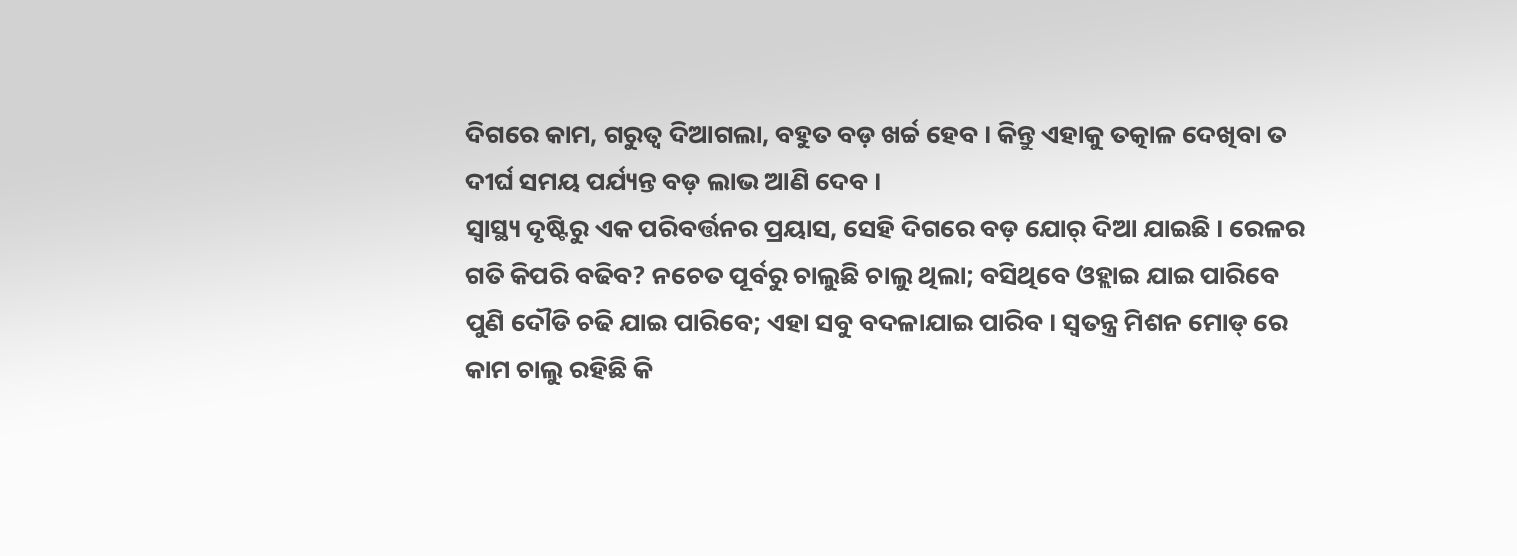ଦିଗରେ କାମ, ଗରୁତ୍ୱ ଦିଆଗଲା, ବହୁତ ବଡ଼ ଖର୍ଚ୍ଚ ହେବ । କିନ୍ତୁ ଏହାକୁ ତତ୍କାଳ ଦେଖିବା ତ ଦୀର୍ଘ ସମୟ ପର୍ଯ୍ୟନ୍ତ ବଡ଼ ଲାଭ ଆଣି ଦେବ ।
ସ୍ୱାସ୍ଥ୍ୟ ଦୃଷ୍ଟିରୁ ଏକ ପରିବର୍ତ୍ତନର ପ୍ରୟାସ, ସେହି ଦିଗରେ ବଡ଼ ଯୋର୍ ଦିଆ ଯାଇଛି । ରେଳର ଗତି କିପରି ବଢିବ? ନଚେତ ପୂର୍ବରୁ ଚାଲୁଛି ଚାଲୁ ଥିଲା; ବସିଥିବେ ଓହ୍ଲାଇ ଯାଇ ପାରିବେ ପୁଣି ଦୌଡି ଚଢି ଯାଇ ପାରିବେ; ଏହା ସବୁ ବଦଳାଯାଇ ପାରିବ । ସ୍ୱତନ୍ତ୍ର ମିଶନ ମୋଡ୍ ରେ କାମ ଚାଲୁ ରହିଛି କି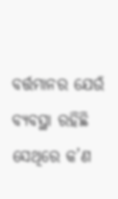ବର୍ତ୍ତମାନର ଯେଉଁ ବ୍ୟବସ୍ଥା ରହିଛି ସେଥିରେ କ’ଣ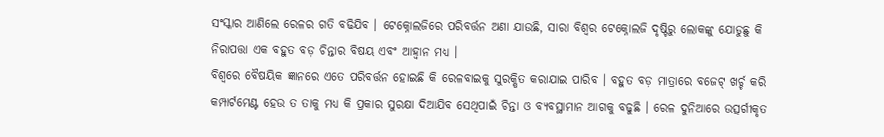ସଂସ୍କାର ଆଣିଲେ ରେଳର ଗତି ବଢିଯିବ । ଟେକ୍ନୋଲଜିରେ ପରିବର୍ତ୍ତନ ଅଣା ଯାଉଛି, ସାରା ବିଶ୍ୱର ଟେକ୍ନୋଲଜି ଦୃଷ୍ଟିରୁ ଲୋକଙ୍କୁ ଯୋଡୁଛୁ କି ନିରାପତ୍ତା ଏକ ବହୁତ ବଡ଼ ଚିନ୍ତାର ବିଷୟ ଏବଂ ଆହ୍ୱାନ ମଧ୍ୟ ।
ବିଶ୍ୱରେ ବୈଷୟିକ ଜ୍ଞାନରେ ଏତେ ପରିବର୍ତ୍ତନ ହୋଇଛି କି ରେଳବାଇକୁ ସୁରକ୍ଷିତ କରାଯାଇ ପାରିବ । ବହୁତ ବଡ଼ ମାତ୍ରାରେ ବଜେଟ୍ ଖର୍ଚ୍ଚ କରି କମ୍ପାର୍ଟମେଣ୍ଟ ହେଉ ତ ତାକୁ ମଧ୍ୟ କି ପ୍ରକାର ସୁରକ୍ଷା ଦିଆଯିବ ସେଥିପାଇଁ ଚିନ୍ତା ଓ ବ୍ୟବସ୍ଥାମାନ ଆଗକୁ ବଢୁଛି । ରେଳ ଦୁନିଆରେ ଉତ୍ସର୍ଗୀକୃତ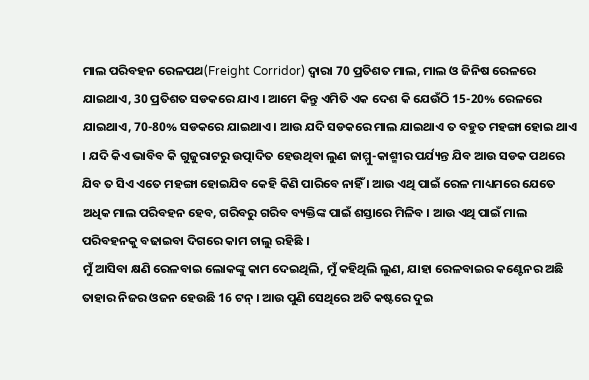ମାଲ ପରିବହନ ରେଳପଥ(Freight Corridor) ଦ୍ଵାରା 70 ପ୍ରତିଶତ ମାଲ, ମାଲ ଓ ଜିନିଷ ରେଳରେ ଯାଇଥାଏ, 30 ପ୍ରତିଶତ ସଡକରେ ଯାଏ । ଆମେ କିନ୍ତୁ ଏମିତି ଏକ ଦେଶ କି ଯେଉଁଠି 15-20% ରେଳରେ ଯାଇଥାଏ, 70-80% ସଡକରେ ଯାଇଥାଏ । ଆଉ ଯଦି ସଡକରେ ମାଲ ଯାଇଥାଏ ତ ବହୁତ ମହଙ୍ଗା ହୋଇ ଥାଏ । ଯଦି କିଏ ଭାବିବ କି ଗୁଜୁରାଟରୁ ଉତ୍ପାଦିତ ହେଉଥିବା ଲୁଣ ଜାମ୍ମୁ-କାଶ୍ମୀର ପର୍ଯ୍ୟନ୍ତ ଯିବ ଆଉ ସଡକ ପଥରେ ଯିବ ତ ସିଏ ଏତେ ମହଙ୍ଗା ହୋଇଯିବ କେହି କିଣି ପାରିବେ ନାହିଁ । ଆଉ ଏଥି ପାଇଁ ରେଳ ମାଧ୍ୟମରେ ଯେତେ ଅଧିକ ମାଲ ପରିବହନ ହେବ, ଗରିବରୁ ଗରିବ ବ୍ୟକ୍ତିଙ୍କ ପାଇଁ ଶସ୍ତାରେ ମିଳିବ । ଆଉ ଏଥି ପାଇଁ ମାଲ ପରିବହନକୁ ବଢାଇବା ଦିଗରେ କାମ ଚାଲୁ ରହିଛି ।
ମୁଁ ଆସିବା କ୍ଷଣି ରେଳବାଇ ଲୋକଙ୍କୁ କାମ ଦେଇଥିଲି, ମୁଁ କହିଥିଲି ଲୁଣ, ଯାହା ରେଳବାଇର କଣ୍ଟେନର ଅଛି ତାହାର ନିଜର ଓଜନ ହେଉଛି 16 ଟନ୍ । ଆଉ ପୁଣି ସେଥିରେ ଅତି କଷ୍ଟରେ ଦୁଇ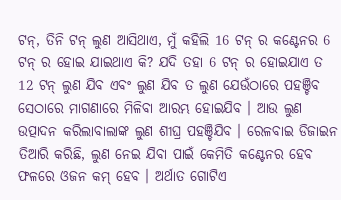ଟନ୍, ତିନି ଟନ୍ ଲୁଣ ଆସିଥାଏ, ମୁଁ କହିଲି 16 ଟନ୍ ର କଣ୍ଟେନର 6 ଟନ୍ ର ହୋଇ ଯାଇଥାଏ କି? ଯଦି ତହା 6 ଟନ୍ ର ହୋଇଯାଏ ତ 12 ଟନ୍ ଲୁଣ ଯିବ ଏବଂ ଲୁଣ ଯିବ ତ ଲୁଣ ଯେଉଁଠାରେ ପହଞ୍ଚିବ ସେଠାରେ ମାଗଣାରେ ମିଳିବା ଆରମ୍ଭ ହୋଇଯିବ । ଆଉ ଲୁଣ ଉତ୍ପାଦନ କରିଲାବାଲାଙ୍କ ଲୁଣ ଶୀଘ୍ର ପହଞ୍ଚିଯିବ । ରେଳବାଇ ଡିଜାଇନ ତିଆରି କରିଛି, ଲୁଣ ନେଇ ଯିବା ପାଇଁ କେମିତି କଣ୍ଟେନର ହେବ ଫଳରେ ଓଜନ କମ୍ ହେବ । ଅର୍ଥାତ ଗୋଟିଏ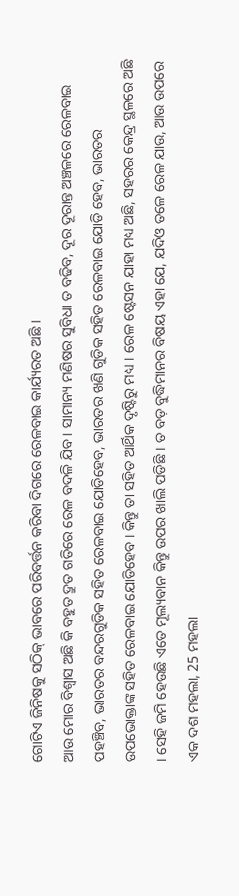ଗୋଟିଏ ଜିନିଷକୁ ସଠିକ୍ ଭାବରେ ପରିବର୍ତ୍ତନ କରିବା ଦିଗରେ ରେଳବାଇ କାର୍ଯ୍ୟରତ ଅଛି ।
ଆଉ ମୋର ବିଶ୍ୱାସ ଅଛି କି ବହୁତ ଦ୍ରୁତ ଗତିରେ ରେଳ ବଦଳି ଯିବ । ସାମାନ୍ୟ ମଣିଷର ସୁବିଧା ତ ବଢିବ, ଦୂର ଦୂରାନ୍ତ ଅଞ୍ଚଳରେ ରେଳବାଇ ପହଞ୍ଚିବ, ଭାରତର ବନ୍ଦରଗୁଡିକ ସହିତ ରେଳବାଇ ଯୋଡିହେବ, ଭାରତର ଖଣି ଗୁଡିକ ସହିତ ରେଳବାଇ ଯୋଡି ହେବ, ଭାରତର ଉପଭୋକ୍ତାଙ୍କ ସହିତ ରେଳବାଇ ଯୋଡିହେବ । କିନ୍ତୁ ତା ସହିତ ଆର୍ଥିକ ଦୃଷ୍ଟିରୁ ମଧ୍ୟ । ରେଳ ଷ୍ଟେସନ ଯାହା ମଧ୍ୟ ଅଛି, ସହରର କେନ୍ଦ୍ର ସ୍ଥଳରେ ଅଛି । ସେହି ଜମି ହେଉଛି ଏତେ ମୂଲ୍ୟବାନ କିନ୍ତୁ ଉପର ଖାଲି ପଡିଛି । ତ ବଡ଼ ବୁଦ୍ଧିମାନର ବିଷୟ ଏହା ଯେ, ଯଦିଓ ତଳେ ରେଳ ଯାଉ, ଆଉ ଉପରେ ଏକ ଦଶ ମହଲା, 25 ମହଲା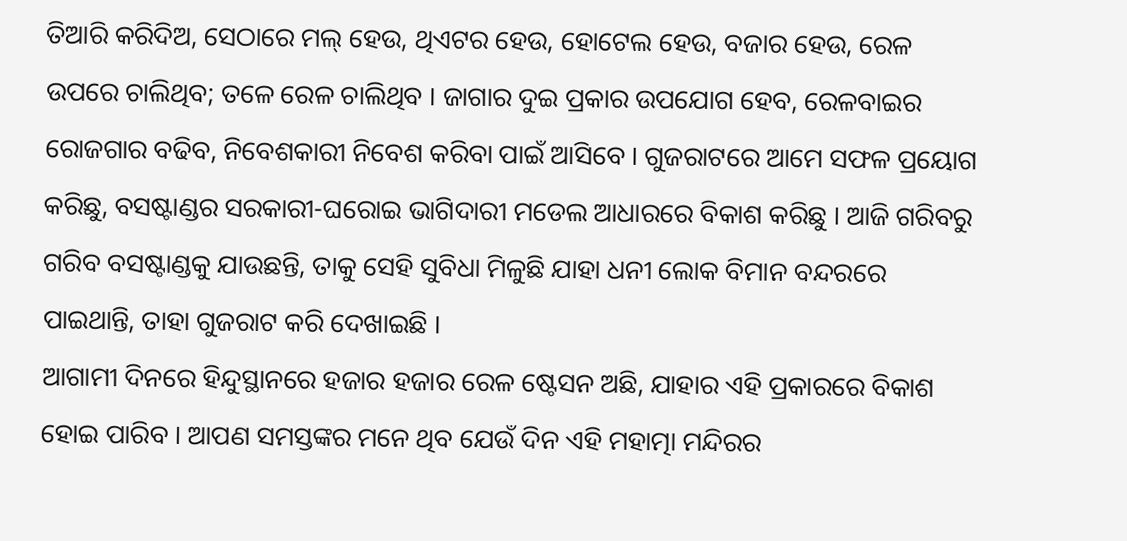ତିଆରି କରିଦିଅ, ସେଠାରେ ମଲ୍ ହେଉ, ଥିଏଟର ହେଉ, ହୋଟେଲ ହେଉ, ବଜାର ହେଉ, ରେଳ ଉପରେ ଚାଲିଥିବ; ତଳେ ରେଳ ଚାଲିଥିବ । ଜାଗାର ଦୁଇ ପ୍ରକାର ଉପଯୋଗ ହେବ, ରେଳବାଇର ରୋଜଗାର ବଢିବ, ନିବେଶକାରୀ ନିବେଶ କରିବା ପାଇଁ ଆସିବେ । ଗୁଜରାଟରେ ଆମେ ସଫଳ ପ୍ରୟୋଗ କରିଛୁ, ବସଷ୍ଟାଣ୍ଡର ସରକାରୀ-ଘରୋଇ ଭାଗିଦାରୀ ମଡେଲ ଆଧାରରେ ବିକାଶ କରିଛୁ । ଆଜି ଗରିବରୁ ଗରିବ ବସଷ୍ଟାଣ୍ଡକୁ ଯାଉଛନ୍ତି, ତାକୁ ସେହି ସୁବିଧା ମିଳୁଛି ଯାହା ଧନୀ ଲୋକ ବିମାନ ବନ୍ଦରରେ ପାଇଥାନ୍ତି, ତାହା ଗୁଜରାଟ କରି ଦେଖାଇଛି ।
ଆଗାମୀ ଦିନରେ ହିନ୍ଦୁସ୍ଥାନରେ ହଜାର ହଜାର ରେଳ ଷ୍ଟେସନ ଅଛି, ଯାହାର ଏହି ପ୍ରକାରରେ ବିକାଶ ହୋଇ ପାରିବ । ଆପଣ ସମସ୍ତଙ୍କର ମନେ ଥିବ ଯେଉଁ ଦିନ ଏହି ମହାତ୍ମା ମନ୍ଦିରର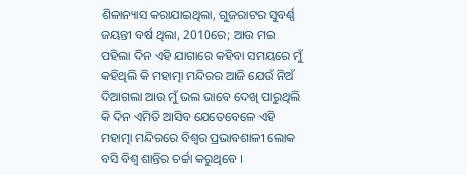ଶିଳାନ୍ୟାସ କରାଯାଇଥିଲା, ଗୁଜରାଟର ସୁବର୍ଣ୍ଣ ଜୟନ୍ତୀ ବର୍ଷ ଥିଲା, 2010ରେ; ଆଉ ମଇ ପହିଲା ଦିନ ଏହି ଯାଗାରେ କହିବା ସମୟରେ ମୁଁ କହିଥିଲି କି ମହାତ୍ମା ମନ୍ଦିରର ଆଜି ଯେଉଁ ନିଅଁ ଦିଆଗଲା ଆଉ ମୁଁ ଭଲ ଭାବେ ଦେଖି ପାରୁଥିଲି କି ଦିନ ଏମିତି ଆସିବ ଯେତେବେଳେ ଏହି ମହାତ୍ମା ମନ୍ଦିରରେ ବିଶ୍ୱର ପ୍ରଭାବଶାଳୀ ଲୋକ ବସି ବିଶ୍ୱ ଶାନ୍ତିର ଚର୍ଚ୍ଚା କରୁଥିବେ ।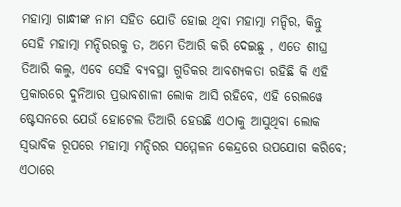ମହାତ୍ମା ଗାନ୍ଧୀଙ୍କ ନାମ ସହିତ ଯୋଡି ହୋଇ ଥିବା ମହାତ୍ମା ମନ୍ଦିର, କିନ୍ତୁ ସେହି ମହାତ୍ମା ମନ୍ଦିରରକୁ ତ, ଅମେ ତିଆରି କରି ଦେଇଛୁ , ଏତେ ଶୀଘ୍ର ତିଆରି କଲୁ, ଏବେ ସେହି ବ୍ୟବସ୍ଥା ଗୁଡିକର ଆବଶ୍ୟକତା ରହିଛି କି ଏହି ପ୍ରକାରରେ ଦୁନିଆର ପ୍ରଭାବଶାଳୀ ଲୋକ ଆସି ରହିବେ, ଏହି ରେଲୱେ ଷ୍ଟେସନରେ ଯେଉଁ ହୋଟେଲ ତିଆରି ହେଉଛି ଏଠାକୁ ଆସୁଥିବା ଲୋକ ସ୍ୱଭାବିକ ରୂପରେ ମହାତ୍ମା ମନ୍ଦିରର ସମ୍ମେଳନ କେନ୍ଦ୍ରରେ ଉପଯୋଗ କରିବେ; ଏଠାରେ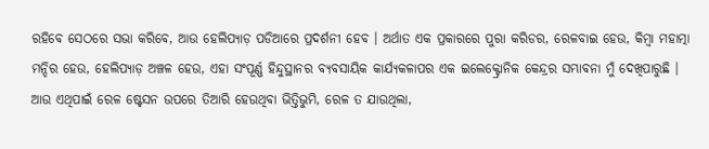ରହିବେ ସେଠରେ ସଭା କରିବେ, ଆଉ ହେଲିପ୍ୟାଡ଼ ପଡିଆରେ ପ୍ରଦର୍ଶନୀ ହେବ । ଅର୍ଥାତ ଏକ ପ୍ରକାରରେ ପୁରା କରିଡର, ରେଳବାଇ ହେଉ, କିମ୍ବା ମହାତ୍ମା ମନ୍ଦିର ହେଉ, ହେଲିପ୍ୟାଡ଼ ଅଞ୍ଚଳ ହେଉ, ଏହା ସଂପୂର୍ଣ୍ଣ ହିନ୍ଦୁସ୍ଥାନର ବ୍ୟବସାୟିକ କାର୍ଯ୍ୟକଳାପର ଏକ ଇଲେକ୍ଟ୍ରୋନିକ କେନ୍ଦ୍ରର ସମ୍ଭାବନା ମୁଁ ଦେଖିପାରୁଛି । ଆଉ ଏଥିପାଇଁ ରେଳ ଷ୍ଟେସନ ଉପରେ ତିଆରି ହେଉଥିବା ଭିତ୍ତିଭୁମି, ରେଳ ତ ଯାଉଥିଲା,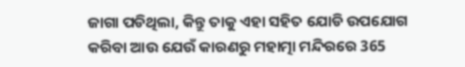ଜାଗା ପଡିଥିଲା, କିନ୍ତୁ ତାକୁ ଏହା ସହିତ ଯୋଡି ଉପଯୋଗ କରିବା ଆଉ ଯେଉଁ କାରଣରୁ ମହାତ୍ମା ମନ୍ଦିରରେ 365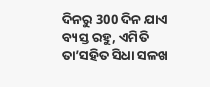ଦିନରୁ 300 ଦିନ ଯାଏ ବ୍ୟସ୍ତ ରହୁ, ଏମିତି ତା’ସହିତ ସିଧା ସଳଖ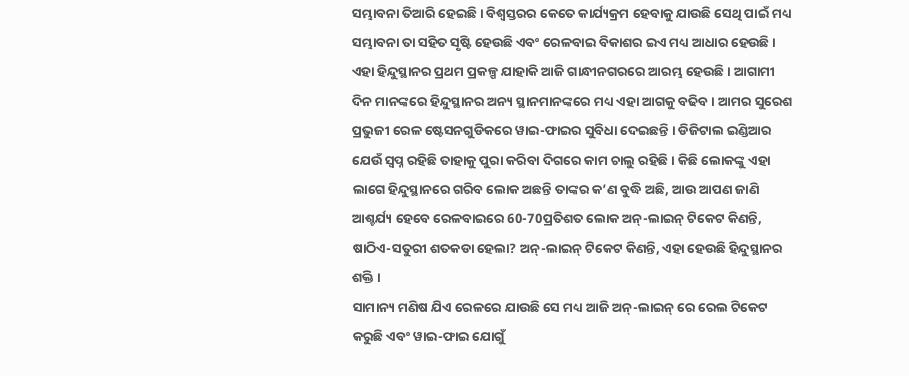ସମ୍ଭାବନା ତିଆରି ହେଇଛି । ବିଶ୍ୱସ୍ତରର କେତେ କାର୍ଯ୍ୟକ୍ରମ ହେବାକୁ ଯାଉଛି ସେଥି ପାଇଁ ମଧ୍ୟ ସମ୍ଭାବନା ତା ସହିତ ସୃଷ୍ଟି ହେଉଛି ଏବଂ ରେଳବାଇ ବିକାଶର ଇଏ ମଧ୍ୟ ଆଧାର ହେଉଛି ।
ଏହା ହିନ୍ଦୁସ୍ଥାନର ପ୍ରଥମ ପ୍ରକଳ୍ପ ଯାହାକି ଆଜି ଗାନ୍ଧୀନଗରରେ ଆରମ୍ଭ ହେଉଛି । ଆଗାମୀ ଦିନ ମାନଙ୍କରେ ହିନ୍ଦୁସ୍ଥାନର ଅନ୍ୟ ସ୍ଥାନମାନଙ୍କରେ ମଧ୍ୟ ଏହା ଆଗକୁ ବଢିବ । ଆମର ସୁରେଶ ପ୍ରଭୁଜୀ ରେଳ ଷ୍ଟେସନଗୁଡିକରେ ୱାଇ-ଫାଇର ସୁବିଧା ଦେଇଛନ୍ତି । ଡିଜିଟାଲ ଇଣ୍ଡିଆର ଯେଉଁ ସ୍ୱପ୍ନ ରହିଛି ତାହାକୁ ପୁରା କରିବା ଦିଗରେ କାମ ଚାଲୁ ରହିଛି । କିଛି ଲୋକଙ୍କୁ ଏହା ଲାଗେ ହିନ୍ଦୁସ୍ଥାନରେ ଗରିବ ଲୋକ ଅଛନ୍ତି ତାଙ୍କର କ’ଣ ବୁଦ୍ଧି ଅଛି, ଆଉ ଆପଣ ଜାଣି ଆଶ୍ଚର୍ଯ୍ୟ ହେବେ ରେଳବାଇରେ 60-70ପ୍ରତିଶତ ଲୋକ ଅନ୍-ଲାଇନ୍ ଟିକେଟ କିଣନ୍ତି, ଷାଠିଏ-ସତୁରୀ ଶତକଡା ହେଲା? ଅନ୍-ଲାଇନ୍ ଟିକେଟ କିଣନ୍ତି, ଏହା ହେଉଛି ହିନ୍ଦୁସ୍ଥାନର ଶକ୍ତି ।
ସାମାନ୍ୟ ମଣିଷ ଯିଏ ରେଳରେ ଯାଉଛି ସେ ମଧ୍ୟ ଆଜି ଅନ୍-ଲାଇନ୍ ରେ ରେଲ ଟିକେଟ କରୁଛି ଏବଂ ୱାଇ-ଫାଇ ଯୋଗୁଁ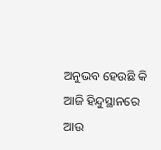ଅନୁଭବ ହେଉଛି କି ଆଜି ହିନ୍ଦୁସ୍ଥାନରେ ଆଉ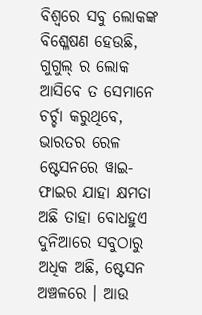ବିଶ୍ୱରେ ସବୁ ଲୋକଙ୍କ ବିଶ୍ଳେଷଣ ହେଉଛି, ଗୁଗୁଲ୍ ର ଲୋକ ଆସିବେ ତ ସେମାନେ ଚର୍ଚ୍ଚା କରୁଥିବେ, ଭାରତର ରେଳ ଷ୍ଟେସନରେ ୱାଇ-ଫାଇର ଯାହା କ୍ଷମତା ଅଛି ତାହା ବୋଧହୁଏ ଦୁନିଆରେ ସବୁଠାରୁ ଅଧିକ ଅଛି, ଷ୍ଟେସନ ଅଞ୍ଚଳରେ । ଆଉ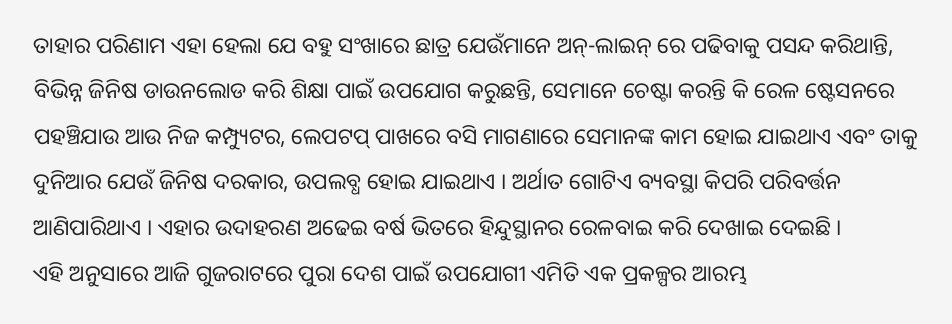ତାହାର ପରିଣାମ ଏହା ହେଲା ଯେ ବହୁ ସଂଖାରେ ଛାତ୍ର ଯେଉଁମାନେ ଅନ୍-ଲାଇନ୍ ରେ ପଢିବାକୁ ପସନ୍ଦ କରିଥାନ୍ତି, ବିଭିନ୍ନ ଜିନିଷ ଡାଉନଲୋଡ କରି ଶିକ୍ଷା ପାଇଁ ଉପଯୋଗ କରୁଛନ୍ତି, ସେମାନେ ଚେଷ୍ଟା କରନ୍ତି କି ରେଳ ଷ୍ଟେସନରେ ପହଞ୍ଚିଯାଉ ଆଉ ନିଜ କମ୍ପ୍ୟୁଟର, ଲେପଟପ୍ ପାଖରେ ବସି ମାଗଣାରେ ସେମାନଙ୍କ କାମ ହୋଇ ଯାଇଥାଏ ଏବଂ ତାକୁ ଦୁନିଆର ଯେଉଁ ଜିନିଷ ଦରକାର, ଉପଲବ୍ଧ ହୋଇ ଯାଇଥାଏ । ଅର୍ଥାତ ଗୋଟିଏ ବ୍ୟବସ୍ଥା କିପରି ପରିବର୍ତ୍ତନ ଆଣିପାରିଥାଏ । ଏହାର ଉଦାହରଣ ଅଢେଇ ବର୍ଷ ଭିତରେ ହିନ୍ଦୁସ୍ଥାନର ରେଳବାଇ କରି ଦେଖାଇ ଦେଇଛି ।
ଏହି ଅନୁସାରେ ଆଜି ଗୁଜରାଟରେ ପୁରା ଦେଶ ପାଇଁ ଉପଯୋଗୀ ଏମିତି ଏକ ପ୍ରକଳ୍ପର ଆରମ୍ଭ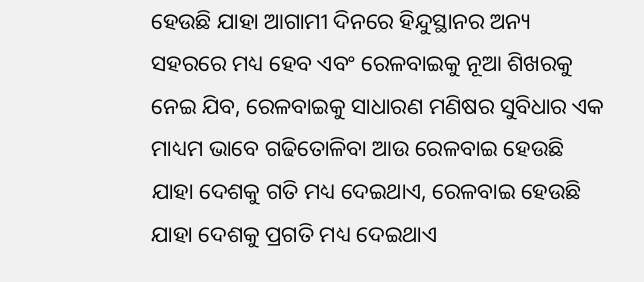ହେଉଛି ଯାହା ଆଗାମୀ ଦିନରେ ହିନ୍ଦୁସ୍ଥାନର ଅନ୍ୟ ସହରରେ ମଧ୍ୟ ହେବ ଏବଂ ରେଳବାଇକୁ ନୂଆ ଶିଖରକୁ ନେଇ ଯିବ, ରେଳବାଇକୁ ସାଧାରଣ ମଣିଷର ସୁବିଧାର ଏକ ମାଧ୍ୟମ ଭାବେ ଗଢିତୋଳିବା ଆଉ ରେଳବାଇ ହେଉଛି ଯାହା ଦେଶକୁ ଗତି ମଧ୍ୟ ଦେଇଥାଏ, ରେଳବାଇ ହେଉଛି ଯାହା ଦେଶକୁ ପ୍ରଗତି ମଧ୍ୟ ଦେଇଥାଏ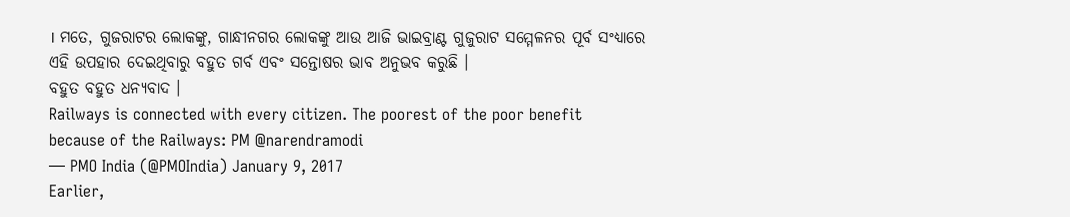। ମତେ, ଗୁଜରାଟର ଲୋକଙ୍କୁ, ଗାନ୍ଧୀନଗର ଲୋକଙ୍କୁ ଆଉ ଆଜି ଭାଇବ୍ରାଣ୍ଟ ଗୁଜୁରାଟ ସମ୍ମେଳନର ପୂର୍ବ ସଂଧ୍ୟାରେ ଏହି ଉପହାର ଦେଇଥିବାରୁ ବହୁତ ଗର୍ବ ଏବଂ ସନ୍ତୋଷର ଭାବ ଅନୁଭବ କରୁଛି ।
ବହୁତ ବହୁତ ଧନ୍ୟବାଦ ।
Railways is connected with every citizen. The poorest of the poor benefit because of the Railways: PM @narendramodi
— PMO India (@PMOIndia) January 9, 2017
Earlier,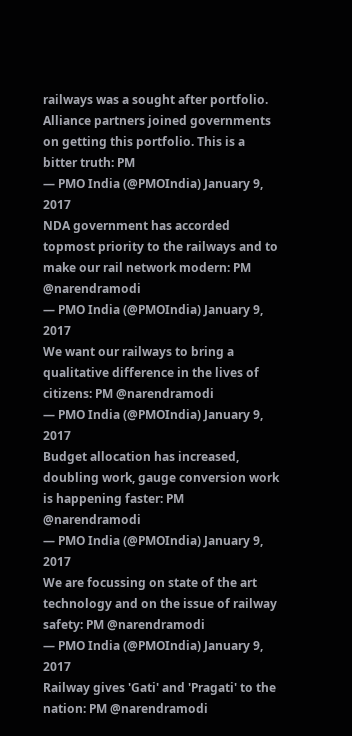railways was a sought after portfolio. Alliance partners joined governments on getting this portfolio. This is a bitter truth: PM
— PMO India (@PMOIndia) January 9, 2017
NDA government has accorded topmost priority to the railways and to make our rail network modern: PM @narendramodi
— PMO India (@PMOIndia) January 9, 2017
We want our railways to bring a qualitative difference in the lives of citizens: PM @narendramodi
— PMO India (@PMOIndia) January 9, 2017
Budget allocation has increased, doubling work, gauge conversion work is happening faster: PM @narendramodi
— PMO India (@PMOIndia) January 9, 2017
We are focussing on state of the art technology and on the issue of railway safety: PM @narendramodi
— PMO India (@PMOIndia) January 9, 2017
Railway gives 'Gati' and 'Pragati' to the nation: PM @narendramodi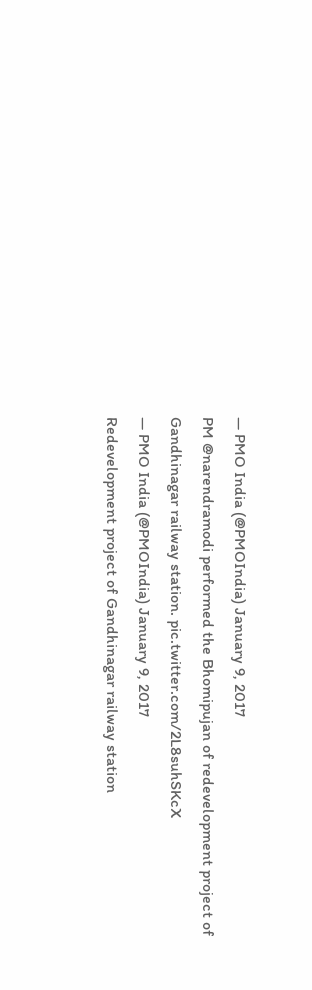— PMO India (@PMOIndia) January 9, 2017
PM @narendramodi performed the Bhomipujan of redevelopment project of Gandhinagar railway station. pic.twitter.com/2L8suhSKcX
— PMO India (@PMOIndia) January 9, 2017
Redevelopment project of Gandhinagar railway station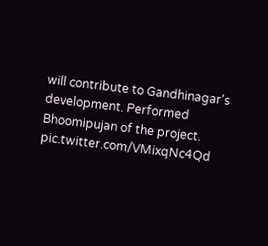will contribute to Gandhinagar's development. Performed Bhoomipujan of the project. pic.twitter.com/VMixqNc4Qd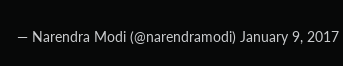— Narendra Modi (@narendramodi) January 9, 2017